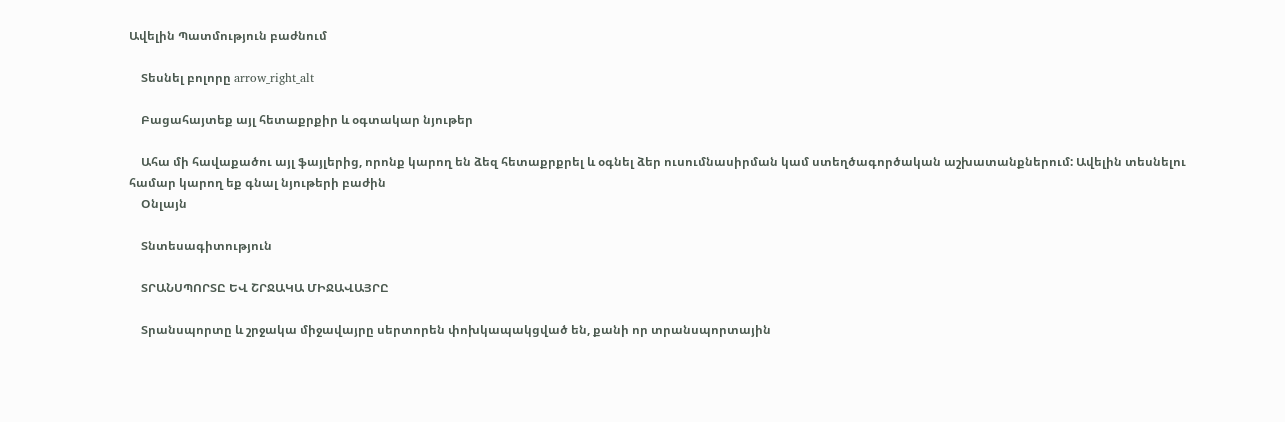Ավելին Պատմություն բաժնում

    Տեսնել բոլորը arrow_right_alt

    Բացահայտեք այլ հետաքրքիր և օգտակար նյութեր

    Ահա մի հավաքածու այլ ֆայլերից, որոնք կարող են ձեզ հետաքրքրել և օգնել ձեր ուսումնասիրման կամ ստեղծագործական աշխատանքներում: Ավելին տեսնելու համար կարող եք գնալ նյութերի բաժին
    Օնլայն

    Տնտեսագիտություն

    ՏՐԱՆՍՊՈՐՏԸ ԵՎ ՇՐՋԱԿԱ ՄԻՋԱՎԱՅՐԸ

    Տրանսպորտը և շրջակա միջավայրը սերտորեն փոխկապակցված են, քանի որ տրանսպորտային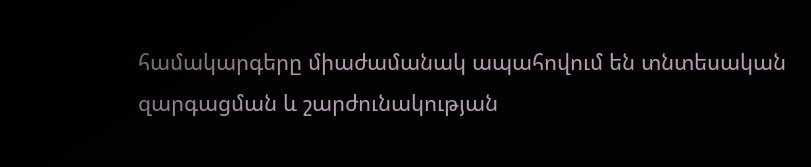համակարգերը միաժամանակ ապահովում են տնտեսական զարգացման և շարժունակության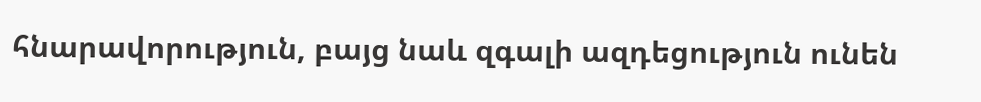հնարավորություն, բայց նաև զգալի ազդեցություն ունեն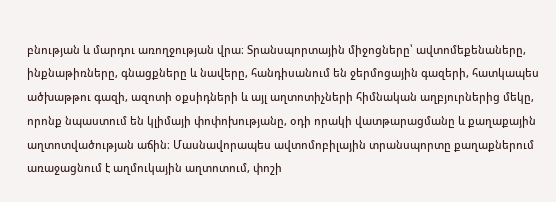բնության և մարդու առողջության վրա։ Տրանսպորտային միջոցները՝ ավտոմեքենաները, ինքնաթիռները, գնացքները և նավերը, հանդիսանում են ջերմոցային գազերի, հատկապես ածխաթթու գազի, ազոտի օքսիդների և այլ աղտոտիչների հիմնական աղբյուրներից մեկը, որոնք նպաստում են կլիմայի փոփոխությանը, օդի որակի վատթարացմանը և քաղաքային աղտոտվածության աճին։ Մասնավորապես ավտոմոբիլային տրանսպորտը քաղաքներում առաջացնում է աղմուկային աղտոտում, փոշի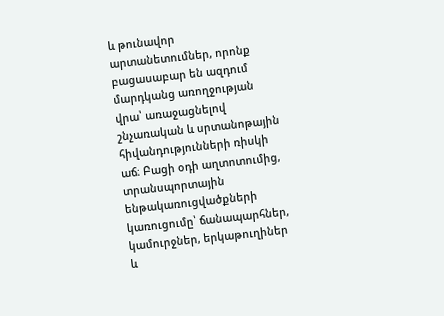և թունավոր արտանետումներ, որոնք բացասաբար են ազդում մարդկանց առողջության վրա՝ առաջացնելով շնչառական և սրտանոթային հիվանդությունների ռիսկի աճ։ Բացի օդի աղտոտումից, տրանսպորտային ենթակառուցվածքների կառուցումը՝ ճանապարհներ, կամուրջներ, երկաթուղիներ և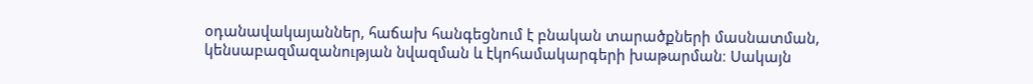օդանավակայաններ, հաճախ հանգեցնում է բնական տարածքների մասնատման, կենսաբազմազանության նվազման և էկոհամակարգերի խաթարման։ Սակայն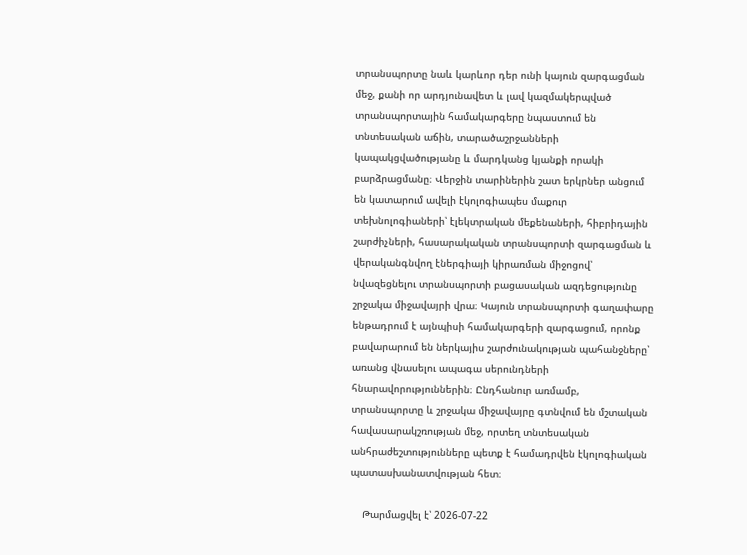տրանսպորտը նաև կարևոր դեր ունի կայուն զարգացման մեջ, քանի որ արդյունավետ և լավ կազմակերպված տրանսպորտային համակարգերը նպաստում են տնտեսական աճին, տարածաշրջանների կապակցվածությանը և մարդկանց կյանքի որակի բարձրացմանը։ Վերջին տարիներին շատ երկրներ անցում են կատարում ավելի էկոլոգիապես մաքուր տեխնոլոգիաների՝ էլեկտրական մեքենաների, հիբրիդային շարժիչների, հասարակական տրանսպորտի զարգացման և վերականգնվող էներգիայի կիրառման միջոցով՝ նվազեցնելու տրանսպորտի բացասական ազդեցությունը շրջակա միջավայրի վրա։ Կայուն տրանսպորտի գաղափարը ենթադրում է այնպիսի համակարգերի զարգացում, որոնք բավարարում են ներկայիս շարժունակության պահանջները՝ առանց վնասելու ապագա սերունդների հնարավորություններին։ Ընդհանուր առմամբ, տրանսպորտը և շրջակա միջավայրը գտնվում են մշտական հավասարակշռության մեջ, որտեղ տնտեսական անհրաժեշտությունները պետք է համադրվեն էկոլոգիական պատասխանատվության հետ։

    Թարմացվել է՝ 2026-07-22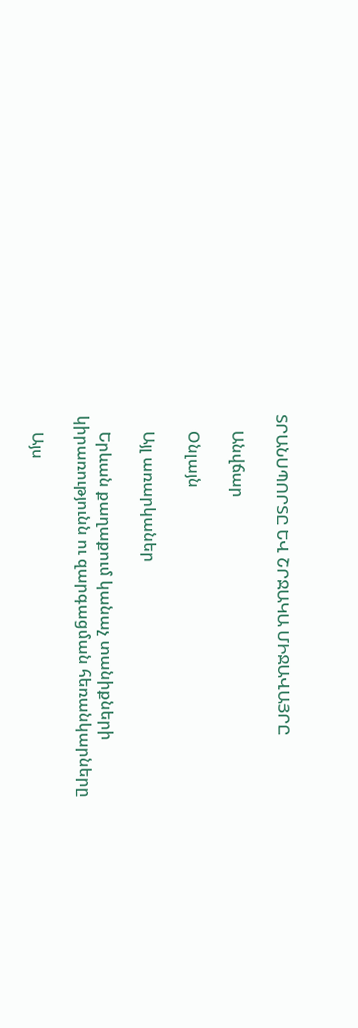ՏՐԱՆՍՊՈՐՏԸ ԵՎ ՇՐՋԱԿԱ ՄԻՋԱՎԱՅՐԸ

    Անվճար

    Օնլայն

    Այլ առարկաներ

    Երևան քաղաքում կանաչ տանիքների կիրառությունն ու զարգացման հեռանկարները

    Այս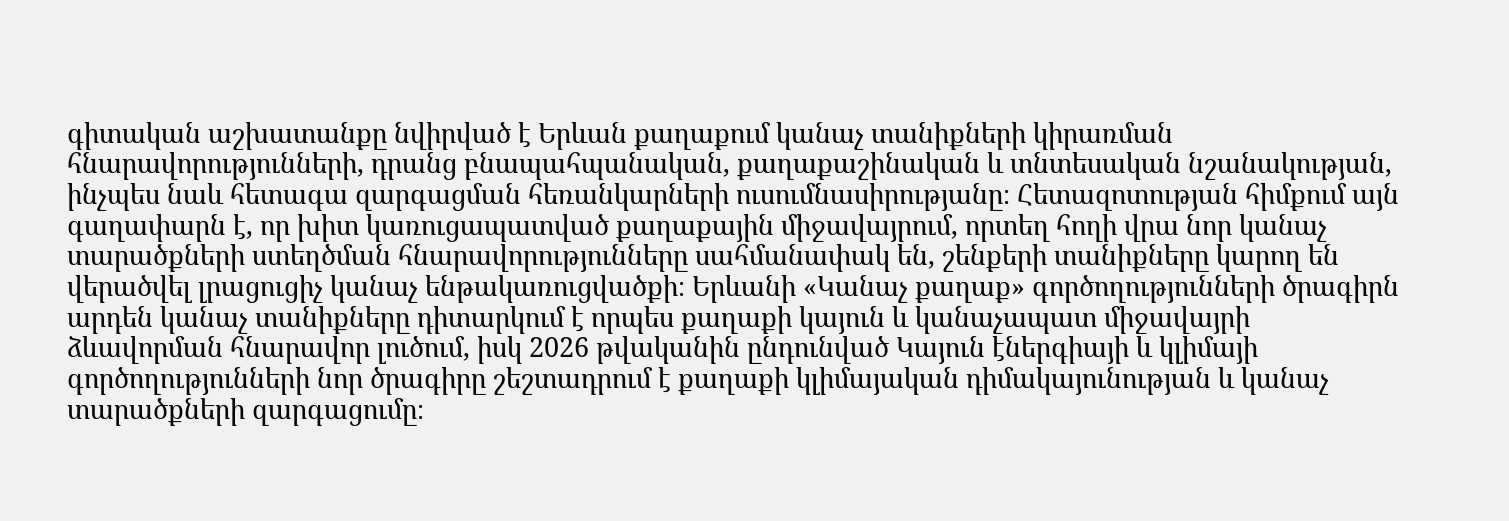գիտական աշխատանքը նվիրված է Երևան քաղաքում կանաչ տանիքների կիրառման հնարավորությունների, դրանց բնապահպանական, քաղաքաշինական և տնտեսական նշանակության, ինչպես նաև հետագա զարգացման հեռանկարների ուսումնասիրությանը։ Հետազոտության հիմքում այն գաղափարն է, որ խիտ կառուցապատված քաղաքային միջավայրում, որտեղ հողի վրա նոր կանաչ տարածքների ստեղծման հնարավորությունները սահմանափակ են, շենքերի տանիքները կարող են վերածվել լրացուցիչ կանաչ ենթակառուցվածքի։ Երևանի «Կանաչ քաղաք» գործողությունների ծրագիրն արդեն կանաչ տանիքները դիտարկում է որպես քաղաքի կայուն և կանաչապատ միջավայրի ձևավորման հնարավոր լուծում, իսկ 2026 թվականին ընդունված Կայուն էներգիայի և կլիմայի գործողությունների նոր ծրագիրը շեշտադրում է քաղաքի կլիմայական դիմակայունության և կանաչ տարածքների զարգացումը։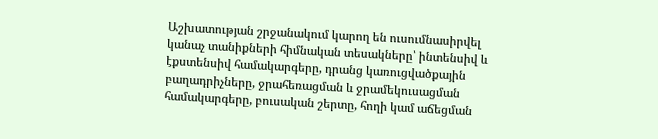Աշխատության շրջանակում կարող են ուսումնասիրվել կանաչ տանիքների հիմնական տեսակները՝ ինտենսիվ և էքստենսիվ համակարգերը, դրանց կառուցվածքային բաղադրիչները, ջրահեռացման և ջրամեկուսացման համակարգերը, բուսական շերտը, հողի կամ աճեցման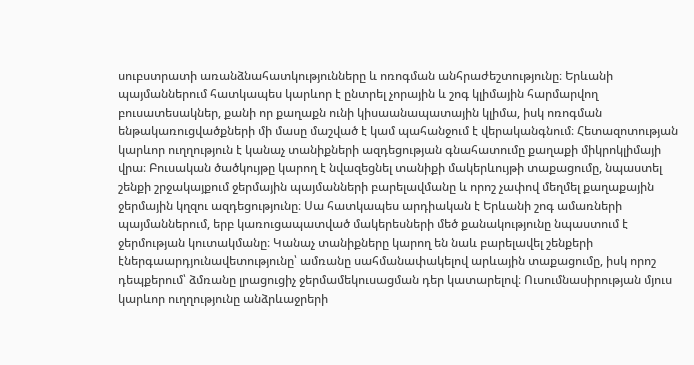սուբստրատի առանձնահատկությունները և ոռոգման անհրաժեշտությունը։ Երևանի պայմաններում հատկապես կարևոր է ընտրել չորային և շոգ կլիմային հարմարվող բուսատեսակներ, քանի որ քաղաքն ունի կիսաանապատային կլիմա, իսկ ոռոգման ենթակառուցվածքների մի մասը մաշված է կամ պահանջում է վերականգնում։ Հետազոտության կարևոր ուղղություն է կանաչ տանիքների ազդեցության գնահատումը քաղաքի միկրոկլիմայի վրա։ Բուսական ծածկույթը կարող է նվազեցնել տանիքի մակերևույթի տաքացումը, նպաստել շենքի շրջակայքում ջերմային պայմանների բարելավմանը և որոշ չափով մեղմել քաղաքային ջերմային կղզու ազդեցությունը։ Սա հատկապես արդիական է Երևանի շոգ ամառների պայմաններում, երբ կառուցապատված մակերեսների մեծ քանակությունը նպաստում է ջերմության կուտակմանը։ Կանաչ տանիքները կարող են նաև բարելավել շենքերի էներգաարդյունավետությունը՝ ամռանը սահմանափակելով արևային տաքացումը, իսկ որոշ դեպքերում՝ ձմռանը լրացուցիչ ջերմամեկուսացման դեր կատարելով։ Ուսումնասիրության մյուս կարևոր ուղղությունը անձրևաջրերի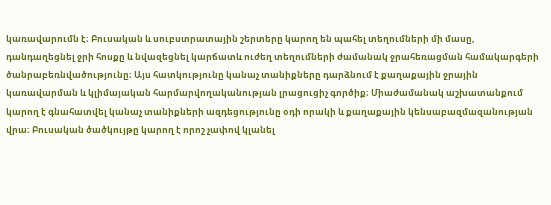կառավարումն է։ Բուսական և սուբստրատային շերտերը կարող են պահել տեղումների մի մասը, դանդաղեցնել ջրի հոսքը և նվազեցնել կարճատև ուժեղ տեղումների ժամանակ ջրահեռացման համակարգերի ծանրաբեռնվածությունը։ Այս հատկությունը կանաչ տանիքները դարձնում է քաղաքային ջրային կառավարման և կլիմայական հարմարվողականության լրացուցիչ գործիք։ Միաժամանակ աշխատանքում կարող է գնահատվել կանաչ տանիքների ազդեցությունը օդի որակի և քաղաքային կենսաբազմազանության վրա։ Բուսական ծածկույթը կարող է որոշ չափով կլանել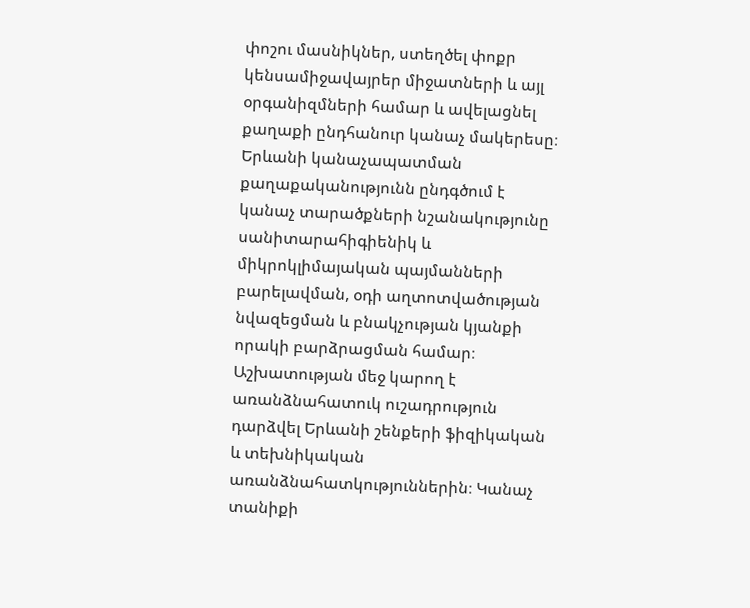փոշու մասնիկներ, ստեղծել փոքր կենսամիջավայրեր միջատների և այլ օրգանիզմների համար և ավելացնել քաղաքի ընդհանուր կանաչ մակերեսը։ Երևանի կանաչապատման քաղաքականությունն ընդգծում է կանաչ տարածքների նշանակությունը սանիտարահիգիենիկ և միկրոկլիմայական պայմանների բարելավման, օդի աղտոտվածության նվազեցման և բնակչության կյանքի որակի բարձրացման համար։ Աշխատության մեջ կարող է առանձնահատուկ ուշադրություն դարձվել Երևանի շենքերի ֆիզիկական և տեխնիկական առանձնահատկություններին։ Կանաչ տանիքի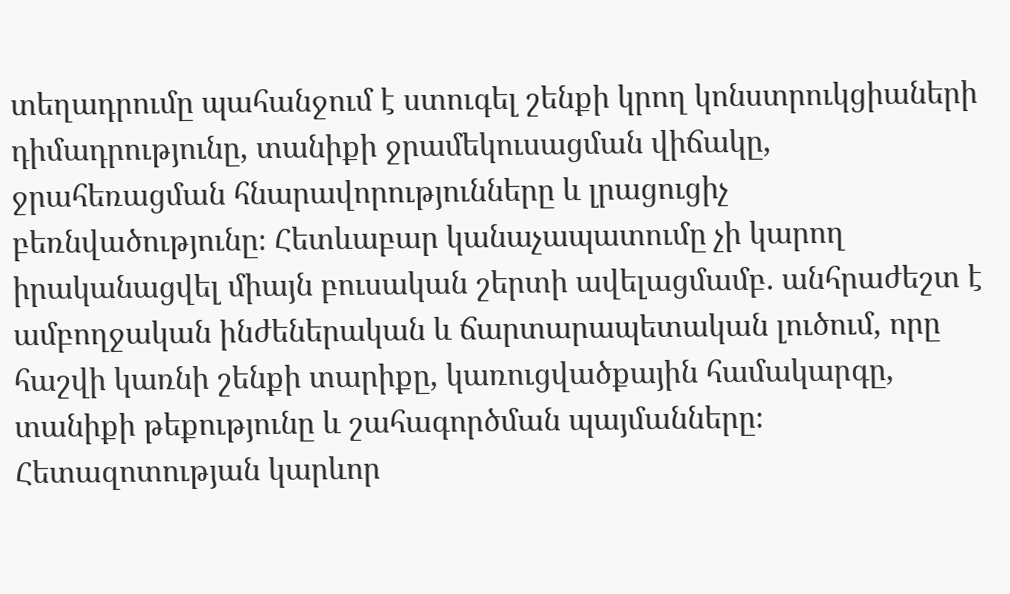տեղադրումը պահանջում է ստուգել շենքի կրող կոնստրուկցիաների դիմադրությունը, տանիքի ջրամեկուսացման վիճակը, ջրահեռացման հնարավորությունները և լրացուցիչ բեռնվածությունը։ Հետևաբար կանաչապատումը չի կարող իրականացվել միայն բուսական շերտի ավելացմամբ․ անհրաժեշտ է ամբողջական ինժեներական և ճարտարապետական լուծում, որը հաշվի կառնի շենքի տարիքը, կառուցվածքային համակարգը, տանիքի թեքությունը և շահագործման պայմանները։ Հետազոտության կարևոր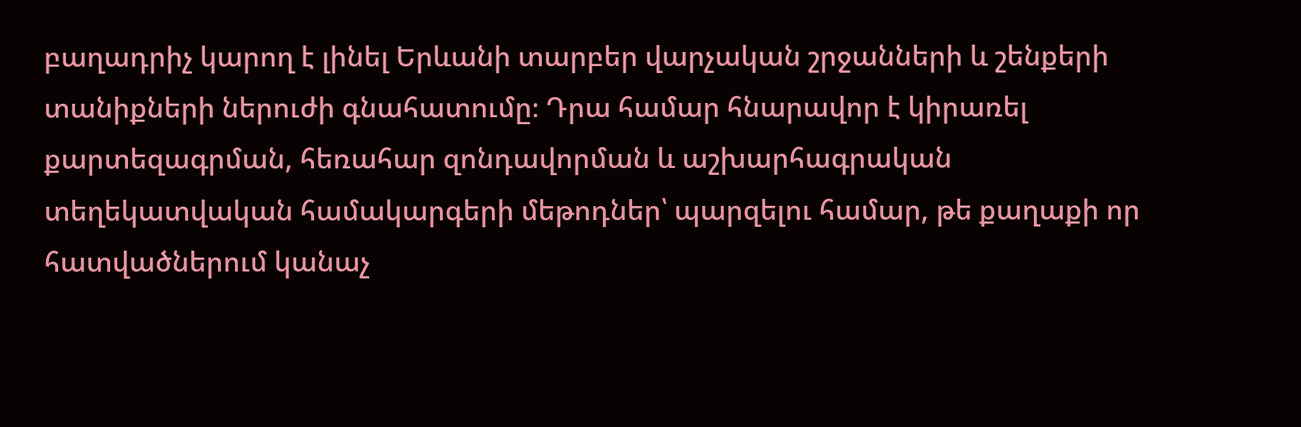բաղադրիչ կարող է լինել Երևանի տարբեր վարչական շրջանների և շենքերի տանիքների ներուժի գնահատումը։ Դրա համար հնարավոր է կիրառել քարտեզագրման, հեռահար զոնդավորման և աշխարհագրական տեղեկատվական համակարգերի մեթոդներ՝ պարզելու համար, թե քաղաքի որ հատվածներում կանաչ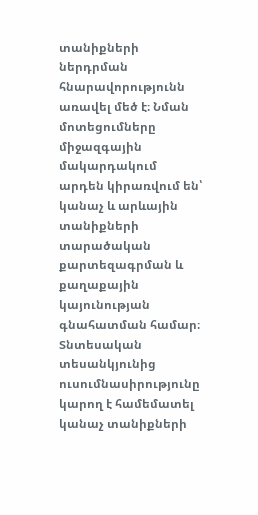տանիքների ներդրման հնարավորությունն առավել մեծ է։ Նման մոտեցումները միջազգային մակարդակում արդեն կիրառվում են՝ կանաչ և արևային տանիքների տարածական քարտեզագրման և քաղաքային կայունության գնահատման համար։ Տնտեսական տեսանկյունից ուսումնասիրությունը կարող է համեմատել կանաչ տանիքների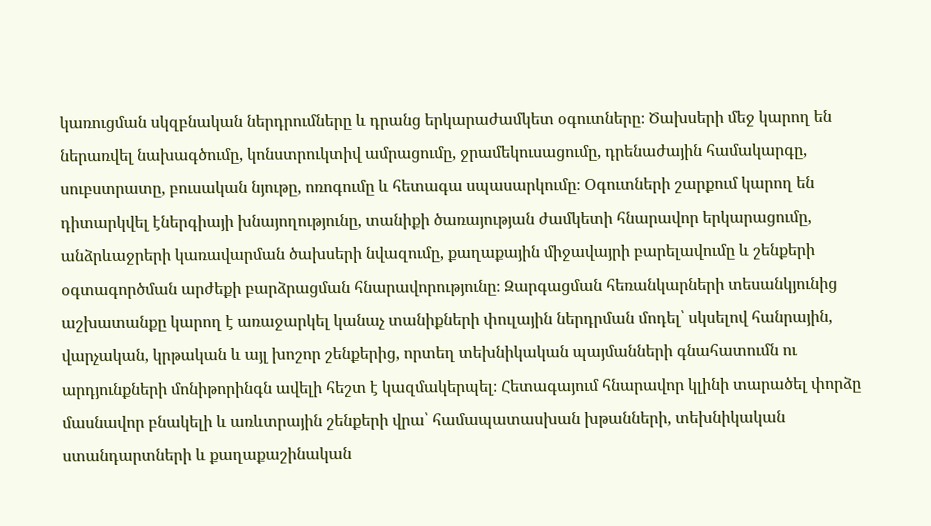կառուցման սկզբնական ներդրումները և դրանց երկարաժամկետ օգուտները։ Ծախսերի մեջ կարող են ներառվել նախագծումը, կոնստրուկտիվ ամրացումը, ջրամեկուսացումը, դրենաժային համակարգը, սուբստրատը, բուսական նյութը, ոռոգումը և հետագա սպասարկումը։ Օգուտների շարքում կարող են դիտարկվել էներգիայի խնայողությունը, տանիքի ծառայության ժամկետի հնարավոր երկարացումը, անձրևաջրերի կառավարման ծախսերի նվազումը, քաղաքային միջավայրի բարելավումը և շենքերի օգտագործման արժեքի բարձրացման հնարավորությունը։ Զարգացման հեռանկարների տեսանկյունից աշխատանքը կարող է առաջարկել կանաչ տանիքների փուլային ներդրման մոդել՝ սկսելով հանրային, վարչական, կրթական և այլ խոշոր շենքերից, որտեղ տեխնիկական պայմանների գնահատումն ու արդյունքների մոնիթորինգն ավելի հեշտ է կազմակերպել։ Հետագայում հնարավոր կլինի տարածել փորձը մասնավոր բնակելի և առևտրային շենքերի վրա՝ համապատասխան խթանների, տեխնիկական ստանդարտների և քաղաքաշինական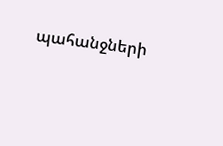պահանջների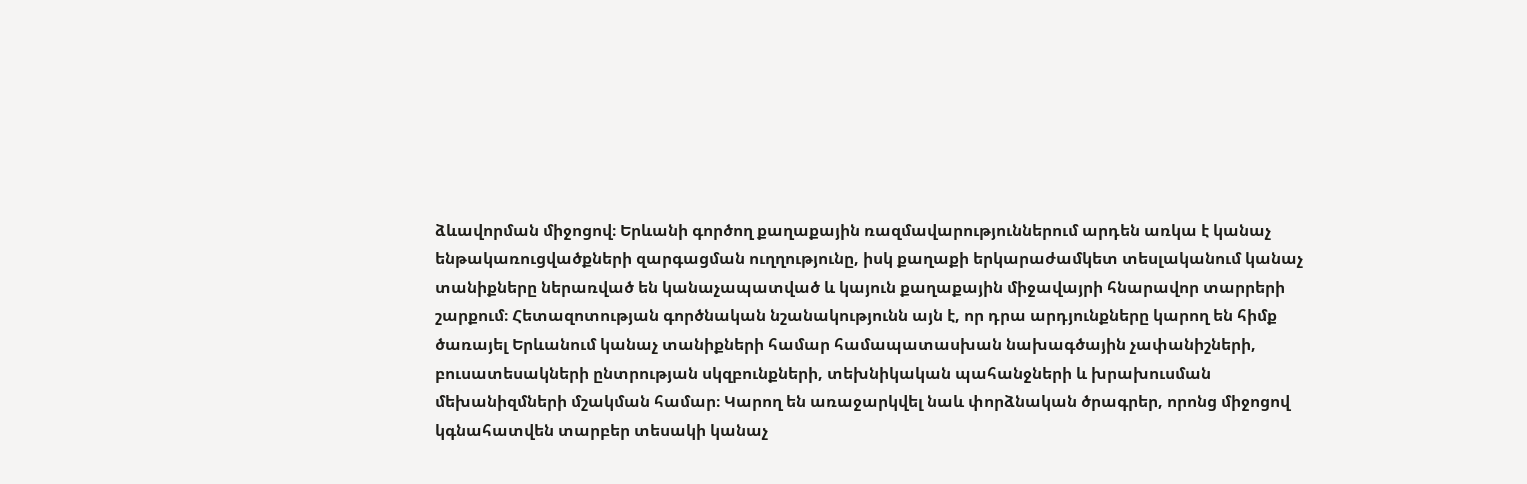ձևավորման միջոցով։ Երևանի գործող քաղաքային ռազմավարություններում արդեն առկա է կանաչ ենթակառուցվածքների զարգացման ուղղությունը, իսկ քաղաքի երկարաժամկետ տեսլականում կանաչ տանիքները ներառված են կանաչապատված և կայուն քաղաքային միջավայրի հնարավոր տարրերի շարքում։ Հետազոտության գործնական նշանակությունն այն է, որ դրա արդյունքները կարող են հիմք ծառայել Երևանում կանաչ տանիքների համար համապատասխան նախագծային չափանիշների, բուսատեսակների ընտրության սկզբունքների, տեխնիկական պահանջների և խրախուսման մեխանիզմների մշակման համար։ Կարող են առաջարկվել նաև փորձնական ծրագրեր, որոնց միջոցով կգնահատվեն տարբեր տեսակի կանաչ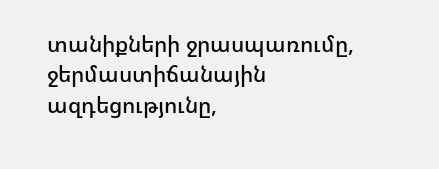տանիքների ջրասպառումը, ջերմաստիճանային ազդեցությունը,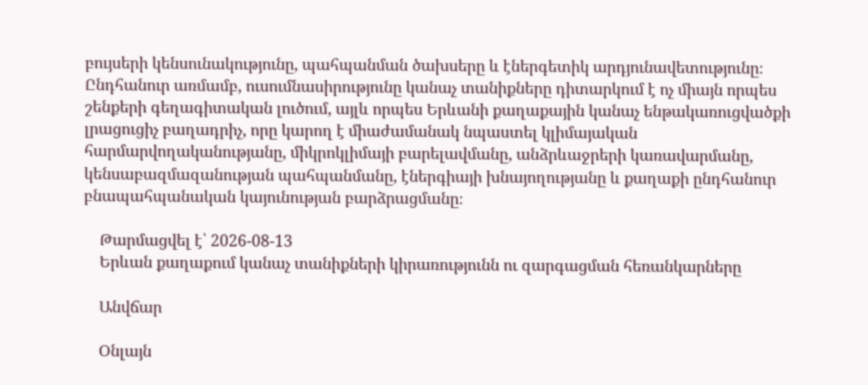բույսերի կենսունակությունը, պահպանման ծախսերը և էներգետիկ արդյունավետությունը։ Ընդհանուր առմամբ, ուսումնասիրությունը կանաչ տանիքները դիտարկում է ոչ միայն որպես շենքերի գեղագիտական լուծում, այլև որպես Երևանի քաղաքային կանաչ ենթակառուցվածքի լրացուցիչ բաղադրիչ, որը կարող է միաժամանակ նպաստել կլիմայական հարմարվողականությանը, միկրոկլիմայի բարելավմանը, անձրևաջրերի կառավարմանը, կենսաբազմազանության պահպանմանը, էներգիայի խնայողությանը և քաղաքի ընդհանուր բնապահպանական կայունության բարձրացմանը։

    Թարմացվել է՝ 2026-08-13
    Երևան քաղաքում կանաչ տանիքների կիրառությունն ու զարգացման հեռանկարները

    Անվճար

    Օնլայն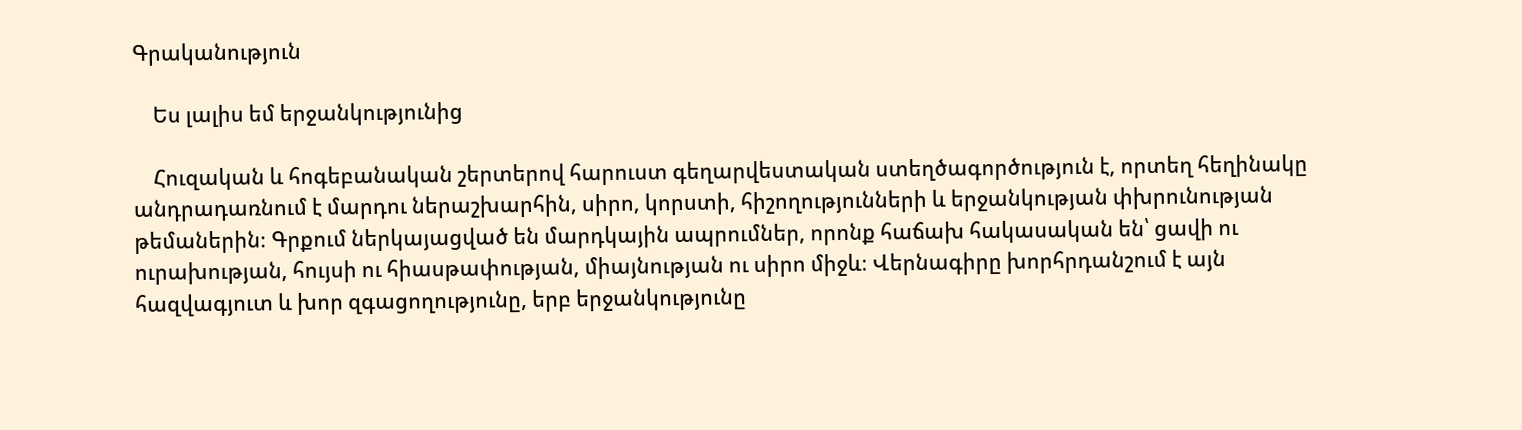Գրականություն

    Ես լալիս եմ երջանկությունից

    Հուզական և հոգեբանական շերտերով հարուստ գեղարվեստական ստեղծագործություն է, որտեղ հեղինակը անդրադառնում է մարդու ներաշխարհին, սիրո, կորստի, հիշողությունների և երջանկության փխրունության թեմաներին։ Գրքում ներկայացված են մարդկային ապրումներ, որոնք հաճախ հակասական են՝ ցավի ու ուրախության, հույսի ու հիասթափության, միայնության ու սիրո միջև։ Վերնագիրը խորհրդանշում է այն հազվագյուտ և խոր զգացողությունը, երբ երջանկությունը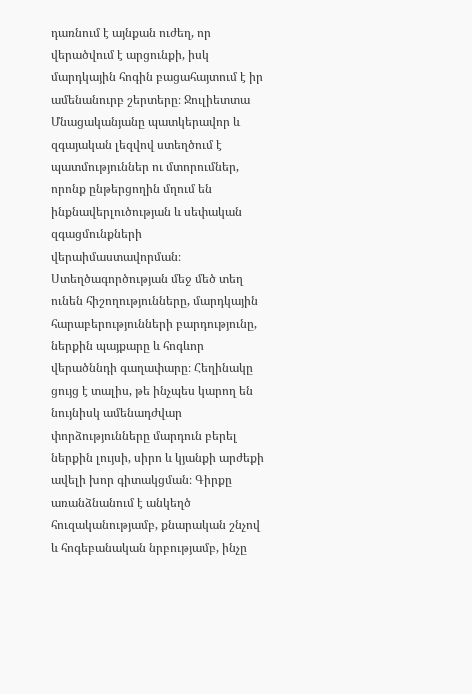դառնում է այնքան ուժեղ, որ վերածվում է արցունքի, իսկ մարդկային հոգին բացահայտում է իր ամենանուրբ շերտերը։ Ջուլիետտա Մնացականյանը պատկերավոր և զգայական լեզվով ստեղծում է պատմություններ ու մտորումներ, որոնք ընթերցողին մղում են ինքնավերլուծության և սեփական զգացմունքների վերաիմաստավորման։ Ստեղծագործության մեջ մեծ տեղ ունեն հիշողությունները, մարդկային հարաբերությունների բարդությունը, ներքին պայքարը և հոգևոր վերածննդի գաղափարը։ Հեղինակը ցույց է տալիս, թե ինչպես կարող են նույնիսկ ամենադժվար փորձությունները մարդուն բերել ներքին լույսի, սիրո և կյանքի արժեքի ավելի խոր գիտակցման։ Գիրքը առանձնանում է անկեղծ հուզականությամբ, քնարական շնչով և հոգեբանական նրբությամբ, ինչը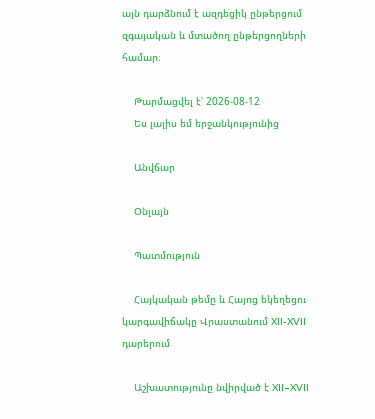այն դարձնում է ազդեցիկ ընթերցում զգայական և մտածող ընթերցողների համար։

    Թարմացվել է՝ 2026-08-12
    Ես լալիս եմ երջանկությունից

    Անվճար

    Օնլայն

    Պատմություն

    Հայկական թեմը և Հայոց եկեղեցու կարգավիճակը Վրաստանում XII-XVII դարերում

    Աշխատությունը նվիրված է XII–XVII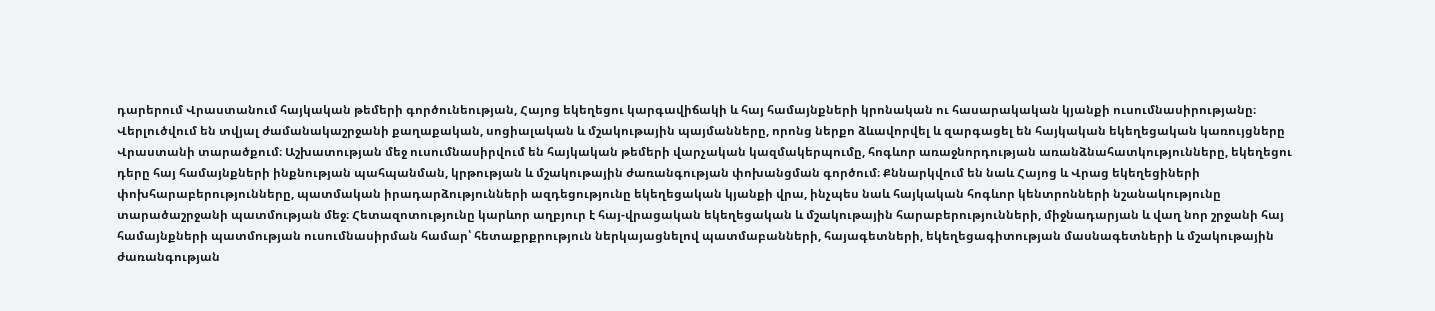դարերում Վրաստանում հայկական թեմերի գործունեության, Հայոց եկեղեցու կարգավիճակի և հայ համայնքների կրոնական ու հասարակական կյանքի ուսումնասիրությանը։ Վերլուծվում են տվյալ ժամանակաշրջանի քաղաքական, սոցիալական և մշակութային պայմանները, որոնց ներքո ձևավորվել և զարգացել են հայկական եկեղեցական կառույցները Վրաստանի տարածքում։ Աշխատության մեջ ուսումնասիրվում են հայկական թեմերի վարչական կազմակերպումը, հոգևոր առաջնորդության առանձնահատկությունները, եկեղեցու դերը հայ համայնքների ինքնության պահպանման, կրթության և մշակութային ժառանգության փոխանցման գործում։ Քննարկվում են նաև Հայոց և Վրաց եկեղեցիների փոխհարաբերությունները, պատմական իրադարձությունների ազդեցությունը եկեղեցական կյանքի վրա, ինչպես նաև հայկական հոգևոր կենտրոնների նշանակությունը տարածաշրջանի պատմության մեջ։ Հետազոտությունը կարևոր աղբյուր է հայ-վրացական եկեղեցական և մշակութային հարաբերությունների, միջնադարյան և վաղ նոր շրջանի հայ համայնքների պատմության ուսումնասիրման համար՝ հետաքրքրություն ներկայացնելով պատմաբանների, հայագետների, եկեղեցագիտության մասնագետների և մշակութային ժառանգության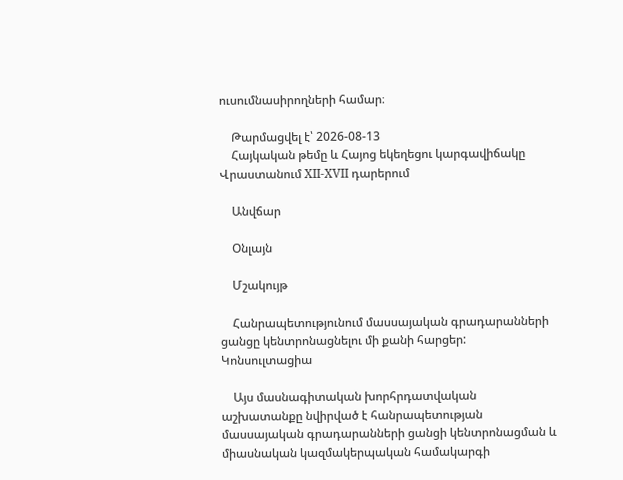ուսումնասիրողների համար։

    Թարմացվել է՝ 2026-08-13
    Հայկական թեմը և Հայոց եկեղեցու կարգավիճակը Վրաստանում XII-XVII դարերում

    Անվճար

    Օնլայն

    Մշակույթ

    Հանրապետությունում մասսայական գրադարանների ցանցը կենտրոնացնելու մի քանի հարցեր: Կոնսուլտացիա

    Այս մասնագիտական խորհրդատվական աշխատանքը նվիրված է հանրապետության մասսայական գրադարանների ցանցի կենտրոնացման և միասնական կազմակերպական համակարգի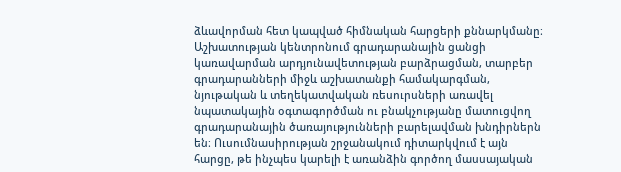ձևավորման հետ կապված հիմնական հարցերի քննարկմանը։ Աշխատության կենտրոնում գրադարանային ցանցի կառավարման արդյունավետության բարձրացման, տարբեր գրադարանների միջև աշխատանքի համակարգման, նյութական և տեղեկատվական ռեսուրսների առավել նպատակային օգտագործման ու բնակչությանը մատուցվող գրադարանային ծառայությունների բարելավման խնդիրներն են։ Ուսումնասիրության շրջանակում դիտարկվում է այն հարցը, թե ինչպես կարելի է առանձին գործող մասսայական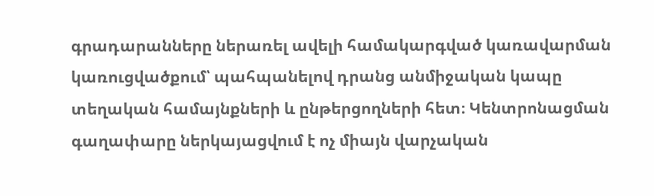գրադարանները ներառել ավելի համակարգված կառավարման կառուցվածքում՝ պահպանելով դրանց անմիջական կապը տեղական համայնքների և ընթերցողների հետ։ Կենտրոնացման գաղափարը ներկայացվում է ոչ միայն վարչական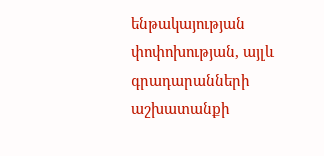ենթակայության փոփոխության, այլև գրադարանների աշխատանքի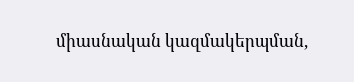միասնական կազմակերպման,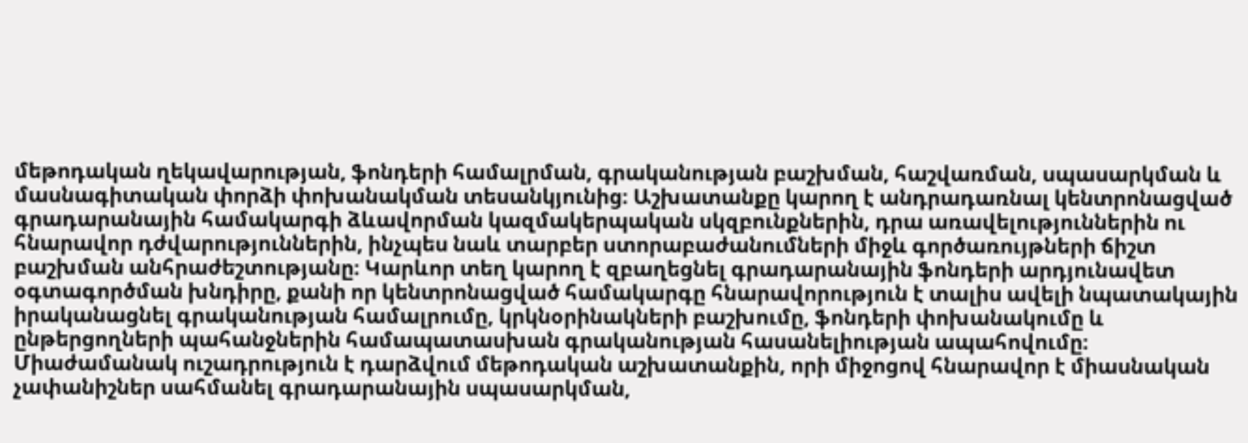մեթոդական ղեկավարության, ֆոնդերի համալրման, գրականության բաշխման, հաշվառման, սպասարկման և մասնագիտական փորձի փոխանակման տեսանկյունից։ Աշխատանքը կարող է անդրադառնալ կենտրոնացված գրադարանային համակարգի ձևավորման կազմակերպական սկզբունքներին, դրա առավելություններին ու հնարավոր դժվարություններին, ինչպես նաև տարբեր ստորաբաժանումների միջև գործառույթների ճիշտ բաշխման անհրաժեշտությանը։ Կարևոր տեղ կարող է զբաղեցնել գրադարանային ֆոնդերի արդյունավետ օգտագործման խնդիրը, քանի որ կենտրոնացված համակարգը հնարավորություն է տալիս ավելի նպատակային իրականացնել գրականության համալրումը, կրկնօրինակների բաշխումը, ֆոնդերի փոխանակումը և ընթերցողների պահանջներին համապատասխան գրականության հասանելիության ապահովումը։ Միաժամանակ ուշադրություն է դարձվում մեթոդական աշխատանքին, որի միջոցով հնարավոր է միասնական չափանիշներ սահմանել գրադարանային սպասարկման,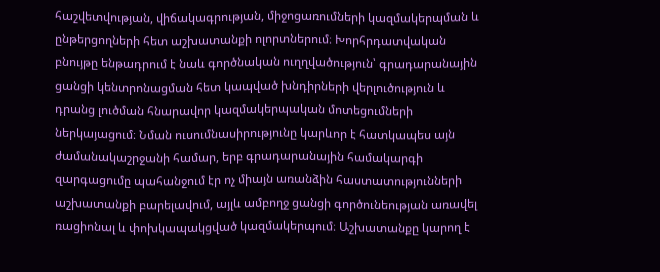հաշվետվության, վիճակագրության, միջոցառումների կազմակերպման և ընթերցողների հետ աշխատանքի ոլորտներում։ Խորհրդատվական բնույթը ենթադրում է նաև գործնական ուղղվածություն՝ գրադարանային ցանցի կենտրոնացման հետ կապված խնդիրների վերլուծություն և դրանց լուծման հնարավոր կազմակերպական մոտեցումների ներկայացում։ Նման ուսումնասիրությունը կարևոր է հատկապես այն ժամանակաշրջանի համար, երբ գրադարանային համակարգի զարգացումը պահանջում էր ոչ միայն առանձին հաստատությունների աշխատանքի բարելավում, այլև ամբողջ ցանցի գործունեության առավել ռացիոնալ և փոխկապակցված կազմակերպում։ Աշխատանքը կարող է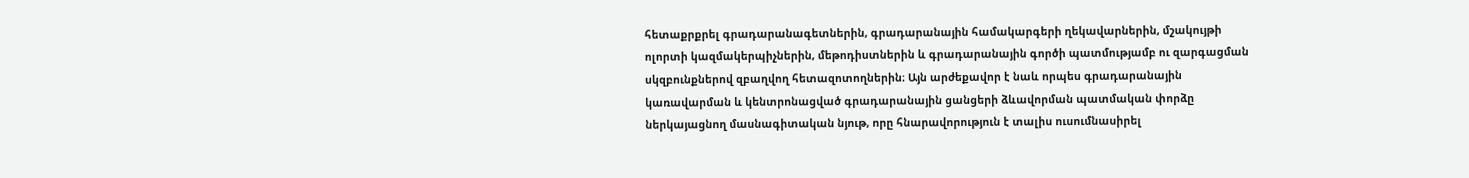հետաքրքրել գրադարանագետներին, գրադարանային համակարգերի ղեկավարներին, մշակույթի ոլորտի կազմակերպիչներին, մեթոդիստներին և գրադարանային գործի պատմությամբ ու զարգացման սկզբունքներով զբաղվող հետազոտողներին։ Այն արժեքավոր է նաև որպես գրադարանային կառավարման և կենտրոնացված գրադարանային ցանցերի ձևավորման պատմական փորձը ներկայացնող մասնագիտական նյութ, որը հնարավորություն է տալիս ուսումնասիրել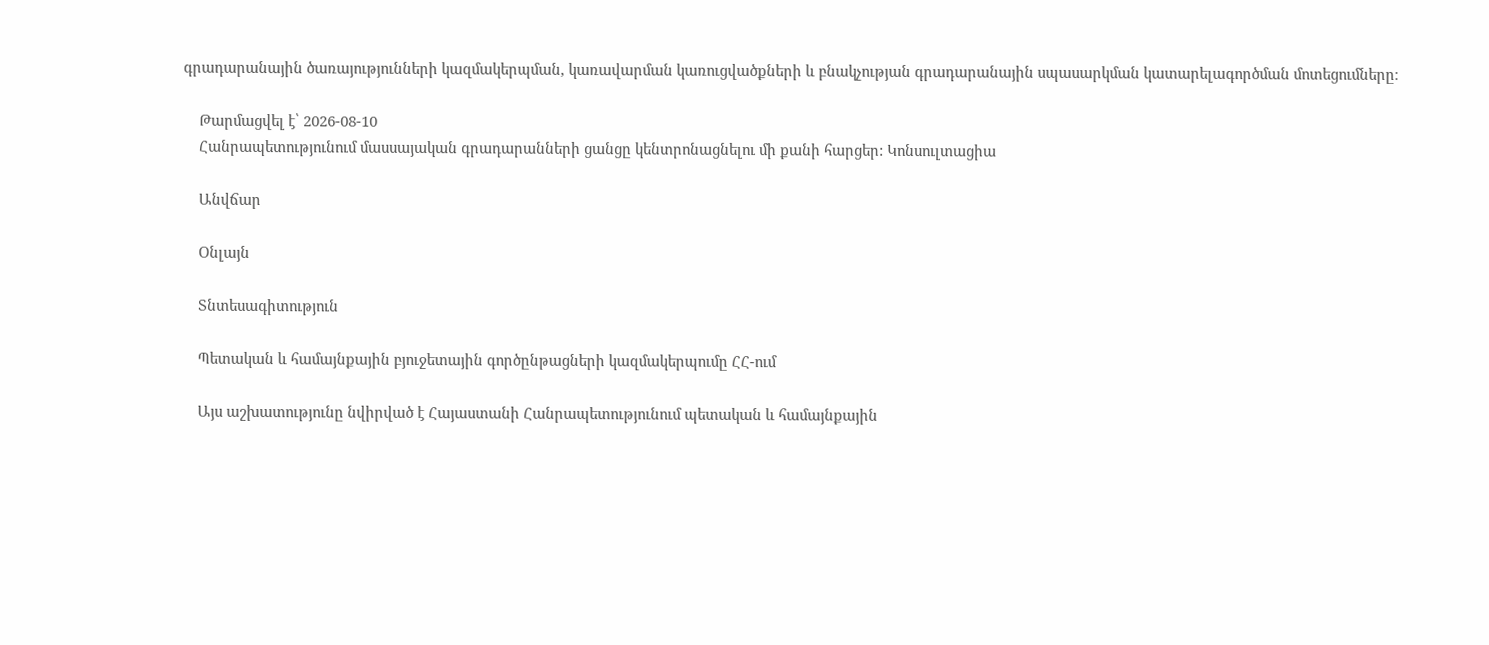գրադարանային ծառայությունների կազմակերպման, կառավարման կառուցվածքների և բնակչության գրադարանային սպասարկման կատարելագործման մոտեցումները։

    Թարմացվել է՝ 2026-08-10
    Հանրապետությունում մասսայական գրադարանների ցանցը կենտրոնացնելու մի քանի հարցեր: Կոնսուլտացիա

    Անվճար

    Օնլայն

    Տնտեսագիտություն

    Պետական և համայնքային բյուջետային գործընթացների կազմակերպումը ՀՀ-ում

    Այս աշխատությունը նվիրված է Հայաստանի Հանրապետությունում պետական և համայնքային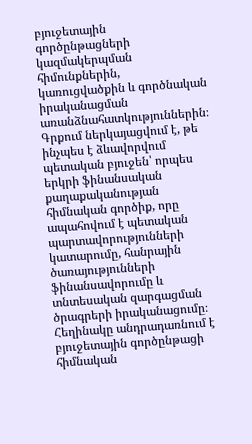բյուջետային գործընթացների կազմակերպման հիմունքներին, կառուցվածքին և գործնական իրականացման առանձնահատկություններին։ Գրքում ներկայացվում է, թե ինչպես է ձևավորվում պետական բյուջեն՝ որպես երկրի ֆինանսական քաղաքականության հիմնական գործիք, որը ապահովում է պետական պարտավորությունների կատարումը, հանրային ծառայությունների ֆինանսավորումը և տնտեսական զարգացման ծրագրերի իրականացումը։ Հեղինակը անդրադառնում է բյուջետային գործընթացի հիմնական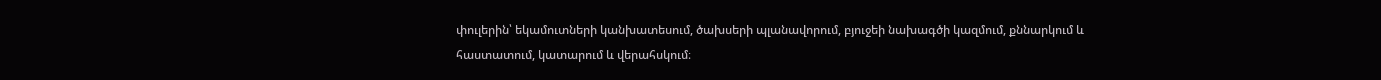փուլերին՝ եկամուտների կանխատեսում, ծախսերի պլանավորում, բյուջեի նախագծի կազմում, քննարկում և հաստատում, կատարում և վերահսկում։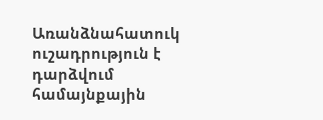Առանձնահատուկ ուշադրություն է դարձվում համայնքային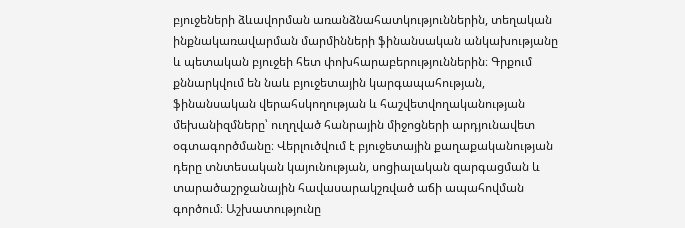բյուջեների ձևավորման առանձնահատկություններին, տեղական ինքնակառավարման մարմինների ֆինանսական անկախությանը և պետական բյուջեի հետ փոխհարաբերություններին։ Գրքում քննարկվում են նաև բյուջետային կարգապահության, ֆինանսական վերահսկողության և հաշվետվողականության մեխանիզմները՝ ուղղված հանրային միջոցների արդյունավետ օգտագործմանը։ Վերլուծվում է բյուջետային քաղաքականության դերը տնտեսական կայունության, սոցիալական զարգացման և տարածաշրջանային հավասարակշռված աճի ապահովման գործում։ Աշխատությունը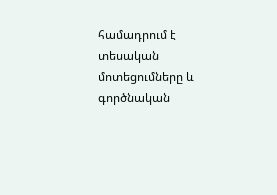համադրում է տեսական մոտեցումները և գործնական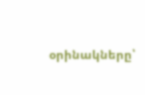օրինակները՝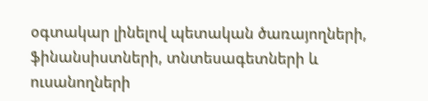օգտակար լինելով պետական ծառայողների, ֆինանսիստների, տնտեսագետների և ուսանողների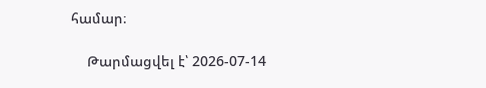համար։

    Թարմացվել է՝ 2026-07-14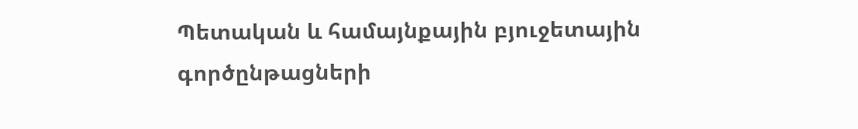Պետական և համայնքային բյուջետային գործընթացների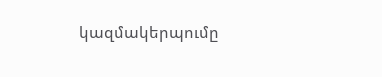կազմակերպումը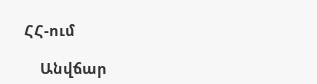ՀՀ-ում

    Անվճար